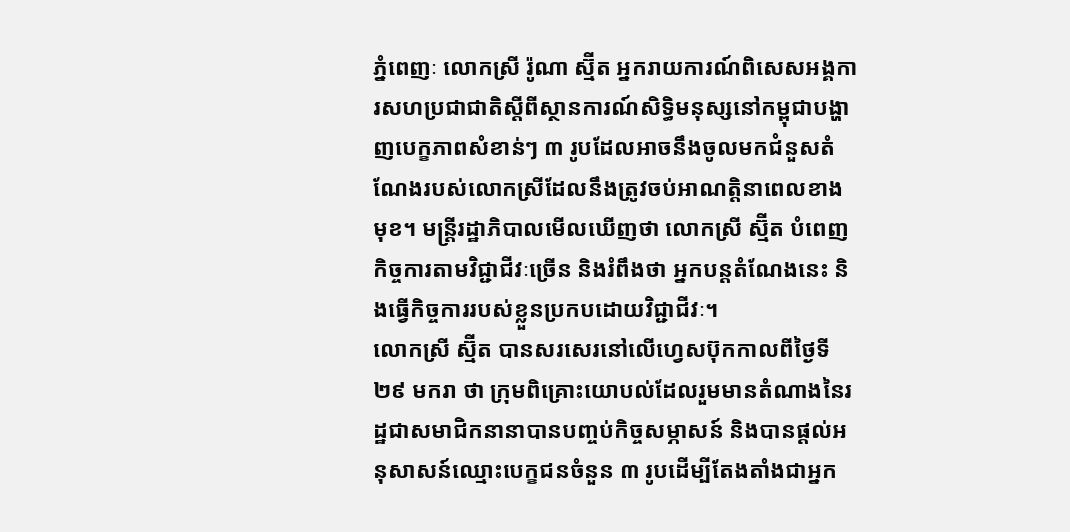ភ្នំពេញៈ លោកស្រី រ៉ូណា ស្ម៊ីត អ្នករាយការណ៍ពិសេសអង្គការសហប្រជាជាតិស្ដីពីស្ថានការណ៍សិទ្ធិមនុស្សនៅកម្ពុជាបង្ហាញបេក្ខភាពសំខាន់ៗ ៣ រូបដែលអាចនឹងចូលមកជំនួសតំណែងរបស់លោកស្រីដែលនឹងត្រូវចប់អាណត្តិនាពេលខាងមុខ។ មន្ត្រីរដ្ឋាភិបាលមើលឃើញថា លោកស្រី ស្ម៊ីត បំពេញកិច្ចការតាមវិជ្ជាជីវៈច្រើន និងរំពឹងថា អ្នកបន្តតំណែងនេះ និងធ្វើកិច្ចការរបស់ខ្លួនប្រកបដោយវិជ្ជាជីវៈ។
លោកស្រី ស្ម៊ីត បានសរសេរនៅលើហ្វេសប៊ុកកាលពីថ្ងៃទី ២៩ មករា ថា ក្រុមពិគ្រោះយោបល់ដែលរួមមានតំណាងនៃរដ្ឋជាសមាជិកនានាបានបញ្ចប់កិច្ចសម្ភាសន៍ និងបានផ្តល់អនុសាសន៍ឈ្មោះបេក្ខជនចំនួន ៣ រូបដើម្បីតែងតាំងជាអ្នក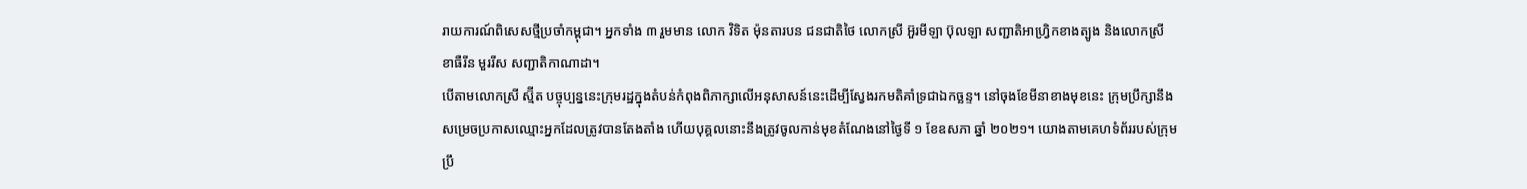រាយការណ៍ពិសេសថ្មីប្រចាំកម្ពុជា។ អ្នកទាំង ៣ រួមមាន លោក វិទិត ម៉ុនតារបន ជនជាតិថៃ លោកស្រី អ៊ួរមីឡា ប៊ុលឡា សញ្ជាតិអាហ្វ្រិកខាងត្បូង និងលោកស្រី ខាធឺរីន មួររីស សញ្ជាតិកាណាដា។
បើតាមលោកស្រី ស្ម៊ីត បច្ចុប្បន្ននេះក្រុមរដ្ឋក្នុងតំបន់កំពុងពិភាក្សាលើអនុសាសន៍នេះដើម្បីស្វែងរកមតិគាំទ្រជាឯកច្ឆន្ទ។ នៅចុងខែមីនាខាងមុខនេះ ក្រុមប្រឹក្សានឹងសម្រេចប្រកាសឈ្មោះអ្នកដែលត្រូវបានតែងតាំង ហើយបុគ្គលនោះនឹងត្រូវចូលកាន់មុខតំណែងនៅថ្ងៃទី ១ ខែឧសភា ឆ្នាំ ២០២១។ យោងតាមគេហទំព័ររបស់ក្រុមប្រឹ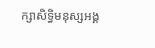ក្សាសិទ្ធិមនុស្សអង្គ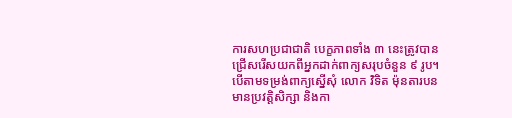ការសហប្រជាជាតិ បេក្ខភាពទាំង ៣ នេះត្រូវបានជ្រើសរើសយកពីអ្នកដាក់ពាក្យសរុបចំនួន ៩ រូប។
បើតាមទម្រង់ពាក្យស្នើសុំ លោក វិទិត ម៉ុនតារបន មានប្រវត្តិសិក្សា និងកា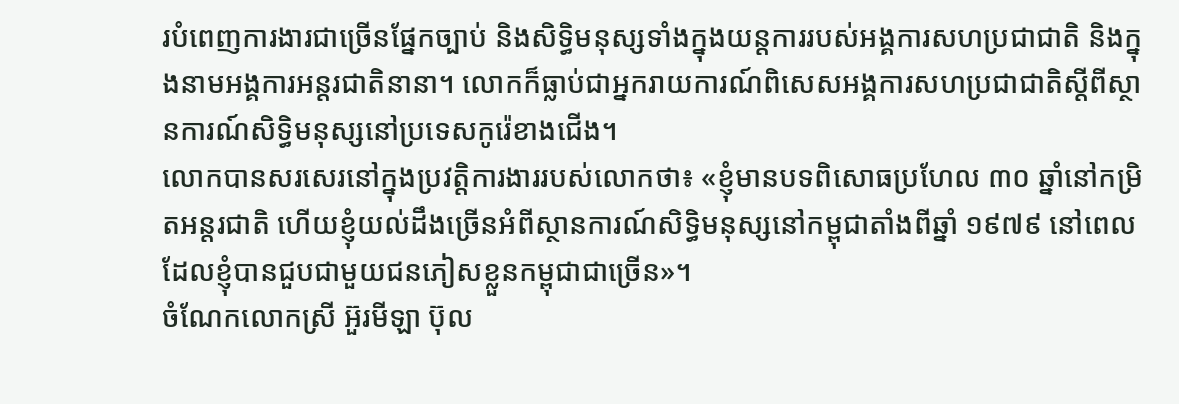របំពេញការងារជាច្រើនផ្នែកច្បាប់ និងសិទ្ធិមនុស្សទាំងក្នុងយន្តការរបស់អង្គការសហប្រជាជាតិ និងក្នុងនាមអង្គការអន្តរជាតិនានា។ លោកក៏ធ្លាប់ជាអ្នករាយការណ៍ពិសេសអង្គការសហប្រជាជាតិស្ដីពីស្ថានការណ៍សិទ្ធិមនុស្សនៅប្រទេសកូរ៉េខាងជើង។
លោកបានសរសេរនៅក្នុងប្រវត្តិការងាររបស់លោកថា៖ «ខ្ញុំមានបទពិសោធប្រហែល ៣០ ឆ្នាំនៅកម្រិតអន្តរជាតិ ហើយខ្ញុំយល់ដឹងច្រើនអំពីស្ថានការណ៍សិទ្ធិមនុស្សនៅកម្ពុជាតាំងពីឆ្នាំ ១៩៧៩ នៅពេលដែលខ្ញុំបានជួបជាមួយជនភៀសខ្លួនកម្ពុជាជាច្រើន»។
ចំណែកលោកស្រី អ៊ួរមីឡា ប៊ុល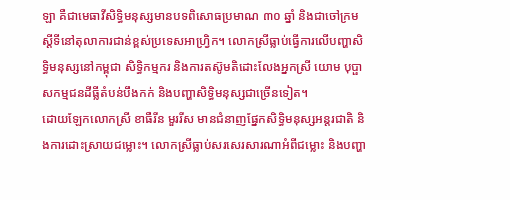ឡា គឺជាមេធាវីសិទ្ធិមនុស្សមានបទពិសោធប្រមាណ ៣០ ឆ្នាំ និងជាចៅក្រមស្ដីទីនៅតុលាការជាន់ខ្ពស់ប្រទេសអាហ្វ្រិក។ លោកស្រីធ្លាប់ធ្វើការលើបញ្ហាសិទ្ធិមនុស្សនៅកម្ពុជា សិទ្ធិកម្មករ និងការតស៊ូមតិដោះលែងអ្នកស្រី យោម បុប្ផា សកម្មជនដីធ្លីតំបន់បឹងកក់ និងបញ្ហាសិទ្ធិមនុស្សជាច្រើនទៀត។
ដោយឡែកលោកស្រី ខាធឺរីន មួររីស មានជំនាញផ្នែកសិទ្ធិមនុស្សអន្តរជាតិ និងការដោះស្រាយជម្លោះ។ លោកស្រីធ្លាប់សរសេរសារណាអំពីជម្លោះ និងបញ្ហា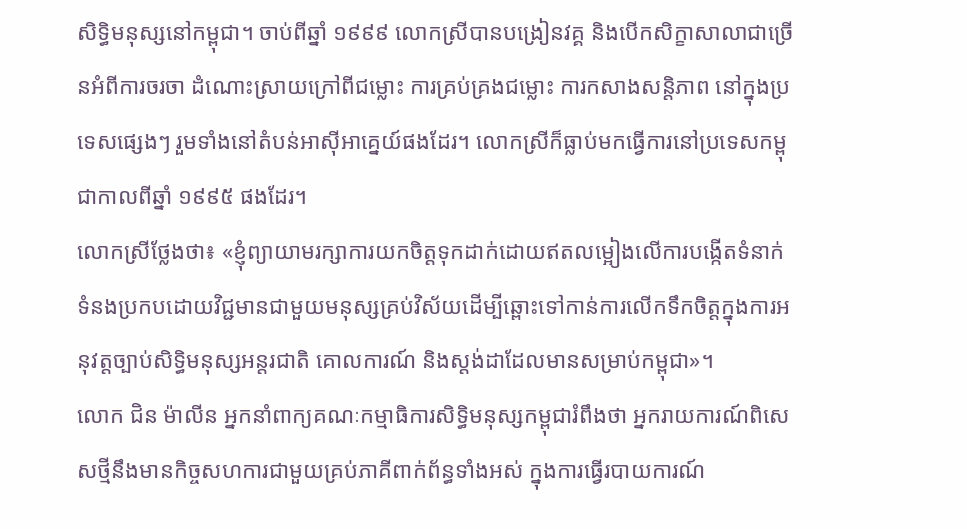សិទ្ធិមនុស្សនៅកម្ពុជា។ ចាប់ពីឆ្នាំ ១៩៩៩ លោកស្រីបានបង្រៀនវគ្គ និងបើកសិក្ខាសាលាជាច្រើនអំពីការចរចា ដំណោះស្រាយក្រៅពីជម្លោះ ការគ្រប់គ្រងជម្លោះ ការកសាងសន្តិភាព នៅក្នុងប្រទេសផ្សេងៗ រួមទាំងនៅតំបន់អាស៊ីអាគ្នេយ៍ផងដែរ។ លោកស្រីក៏ធ្លាប់មកធ្វើការនៅប្រទេសកម្ពុជាកាលពីឆ្នាំ ១៩៩៥ ផងដែរ។
លោកស្រីថ្លែងថា៖ «ខ្ញុំព្យាយាមរក្សាការយកចិត្តទុកដាក់ដោយឥតលម្អៀងលើការបង្កើតទំនាក់ទំនងប្រកបដោយវិជ្ជមានជាមួយមនុស្សគ្រប់វិស័យដើម្បីឆ្ពោះទៅកាន់ការលើកទឹកចិត្តក្នុងការអនុវត្តច្បាប់សិទ្ធិមនុស្សអន្តរជាតិ គោលការណ៍ និងស្តង់ដាដែលមានសម្រាប់កម្ពុជា»។
លោក ជិន ម៉ាលីន អ្នកនាំពាក្យគណៈកម្មាធិការសិទ្ធិមនុស្សកម្ពុជារំពឹងថា អ្នករាយការណ៍ពិសេសថ្មីនឹងមានកិច្ចសហការជាមួយគ្រប់ភាគីពាក់ព័ន្ធទាំងអស់ ក្នុងការធ្វើរបាយការណ៍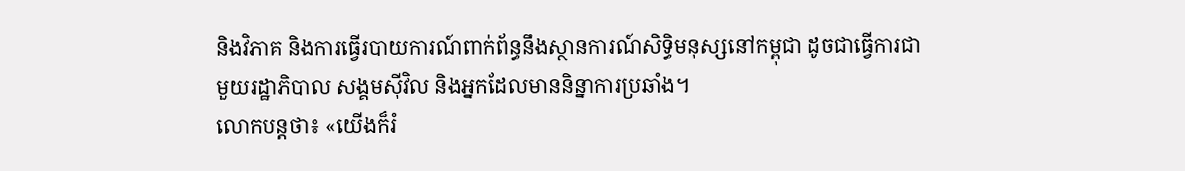និងវិភាគ និងការធ្វើរបាយការណ៍ពាក់ព័ន្ធនឹងស្ថានការណ៍សិទ្ធិមនុស្សនៅកម្ពុជា ដូចជាធ្វើការជាមួយរដ្ឋាភិបាល សង្គមស៊ីវិល និងអ្នកដែលមាននិន្នាការប្រឆាំង។
លោកបន្តថា៖ «យើងក៏រំ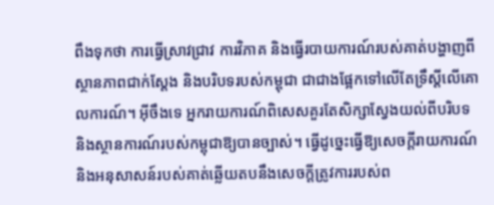ពឹងទុកថា ការធ្វើស្រាវជ្រាវ ការវិភាគ និងធ្វើរបាយការណ៍របស់គាត់បង្ហាញពីស្ថានភាពជាក់ស្ដែង និងបរិបទរបស់កម្ពុជា ជាជាងផ្អែកទៅលើតែទ្រឹស្ដីលើគោលការណ៍។ អ៊ីចឹងទេ អ្នករាយការណ៍ពិសេសគួរតែសិក្សាស្វែងយល់ពីបរិបទ និងស្ថានការណ៍របស់កម្ពុជាឱ្យបានច្បាស់។ ធ្វើដូច្នេះធ្វើឱ្យសេចក្ដីរាយការណ៍ និងអនុសាសន៍របស់គាត់ឆ្លើយតបនឹងសេចក្ដីត្រូវការរបស់ព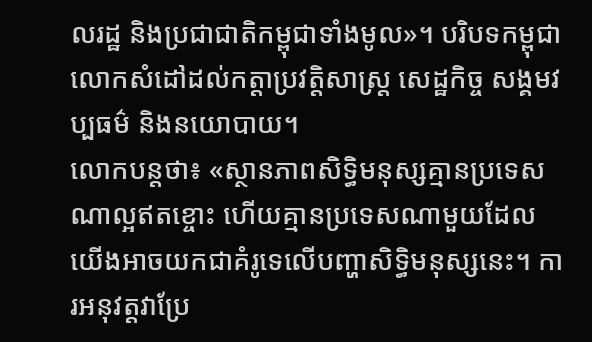លរដ្ឋ និងប្រជាជាតិកម្ពុជាទាំងមូល»។ បរិបទកម្ពុជា លោកសំដៅដល់កត្តាប្រវត្តិសាស្ត្រ សេដ្ឋកិច្ច សង្គមវប្បធម៌ និងនយោបាយ។
លោកបន្តថា៖ «ស្ថានភាពសិទ្ធិមនុស្សគ្មានប្រទេសណាល្អឥតខ្ចោះ ហើយគ្មានប្រទេសណាមួយដែលយើងអាចយកជាគំរូទេលើបញ្ហាសិទ្ធិមនុស្សនេះ។ ការអនុវត្តវាប្រែ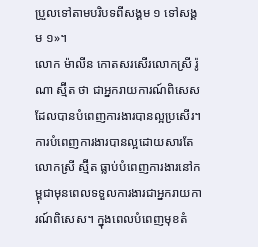ប្រួលទៅតាមបរិបទពីសង្គម ១ ទៅសង្គម ១»។
លោក ម៉ាលីន កោតសរសើរលោកស្រី រ៉ូណា ស្ម៊ីត ថា ជាអ្នករាយការណ៍ពិសេសដែលបានបំពេញការងារបានល្អប្រសើរ។ ការបំពេញការងារបានល្អដោយសារតែលោកស្រី ស្ម៊ីត ធ្លាប់បំពេញការងារនៅកម្ពុជាមុនពេលទទួលការងារជាអ្នករាយការណ៍ពិសេស។ ក្នុងពេលបំពេញមុខតំ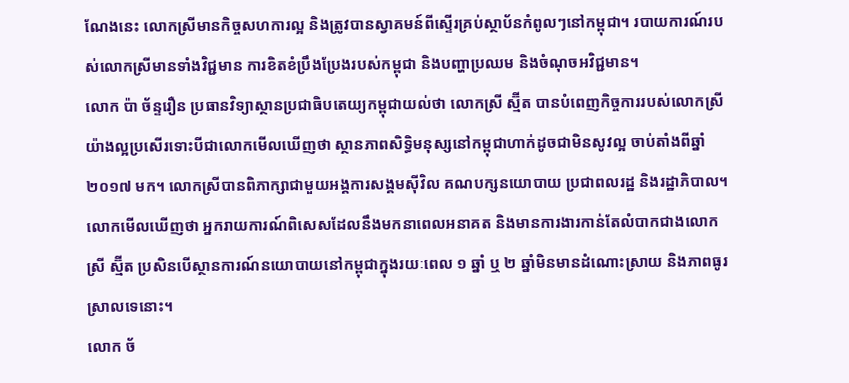ណែងនេះ លោកស្រីមានកិច្ចសហការល្អ និងត្រូវបានស្វាគមន៍ពីស្ទើរគ្រប់ស្ថាប័នកំពូលៗនៅកម្ពុជា។ របាយការណ៍របស់លោកស្រីមានទាំងវិជ្ជមាន ការខិតខំប្រឹងប្រែងរបស់កម្ពុជា និងបញ្ហាប្រឈម និងចំណុចអវិជ្ជមាន។
លោក ប៉ា ច័ន្ទរឿន ប្រធានវិទ្យាស្ថានប្រជាធិបតេយ្យកម្ពុជាយល់ថា លោកស្រី ស្ម៊ីត បានបំពេញកិច្ចការរបស់លោកស្រីយ៉ាងល្អប្រសើរទោះបីជាលោកមើលឃើញថា ស្ថានភាពសិទ្ធិមនុស្សនៅកម្ពុជាហាក់ដូចជាមិនសូវល្អ ចាប់តាំងពីឆ្នាំ ២០១៧ មក។ លោកស្រីបានពិភាក្សាជាមួយអង្គការសង្គមស៊ីវិល គណបក្សនយោបាយ ប្រជាពលរដ្ឋ និងរដ្ឋាភិបាល។
លោកមើលឃើញថា អ្នករាយការណ៍ពិសេសដែលនឹងមកនាពេលអនាគត និងមានការងារកាន់តែលំបាកជាងលោកស្រី ស្ម៊ីត ប្រសិនបើស្ថានការណ៍នយោបាយនៅកម្ពុជាក្នុងរយៈពេល ១ ឆ្នាំ ឬ ២ ឆ្នាំមិនមានដំណោះស្រាយ និងភាពធូរស្រាលទេនោះ។
លោក ច័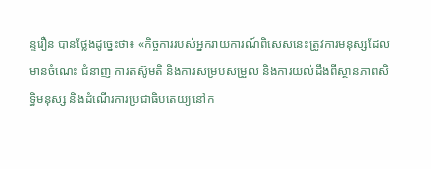ន្ទរឿន បានថ្លែងដូច្នេះថា៖ «កិច្ចការរបស់អ្នករាយការណ៍ពិសេសនេះត្រូវការមនុស្សដែលមានចំណេះ ជំនាញ ការតស៊ូមតិ និងការសម្របសម្រួល និងការយល់ដឹងពីស្ថានភាពសិទ្ធិមនុស្ស និងដំណើរការប្រជាធិបតេយ្យនៅក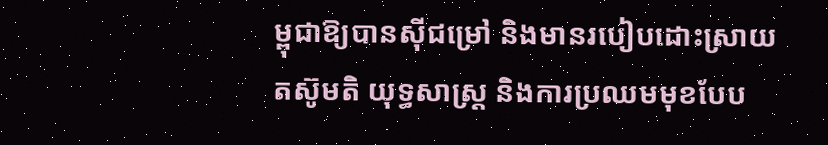ម្ពុជាឱ្យបានស៊ីជម្រៅ និងមានរបៀបដោះស្រាយ តស៊ូមតិ យុទ្ធសាស្ត្រ និងការប្រឈមមុខបែប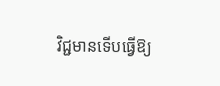វិជ្ជមានទើបធ្វើឱ្យ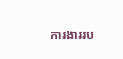ការងាររប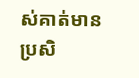ស់គាត់មានប្រសិ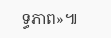ទ្ធភាព»៕